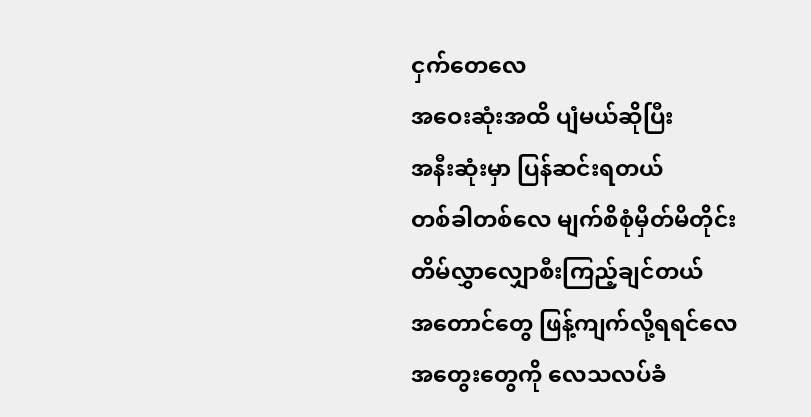ငှက်တေလေ
အဝေးဆုံးအထိ ပျံမယ်ဆိုပြီး
အနီးဆုံးမှာ ပြန်ဆင်းရတယ်
တစ်ခါတစ်လေ မျက်စိစုံမှိတ်မိတိုင်း
တိမ်လွှာလျှောစီးကြည့်ချင်တယ်
အတောင်တွေ ဖြန့်ကျက်လို့ရရင်လေ
အတွေးတွေကို လေသလပ်ခံ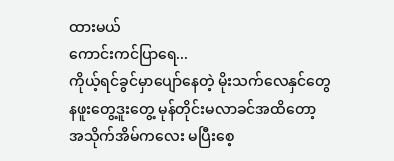ထားမယ်
ကောင်းကင်ပြာရေ...
ကိုယ့်ရင်ခွင်မှာပျော်နေတဲ့ မိုးသက်လေနှင်တွေ
နဖူးတွေ့ဒူးတွေ့ မုန်တိုင်းမလာခင်အထိတော့
အသိုက်အိမ်ကလေး မပြီးစေ့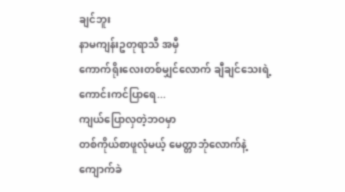ချင်ဘူး
နာမကျန်းဥတုရာသီ အမှီ
ကောက်ရိုးလေးတစ်မျှင်လောက် ချီချင်သေးရဲ့
ကောင်းကင်ပြာရေ...
ကျယ်ပြောလှတဲ့ဘဝမှာ
တစ်ကိုယ်စာဖူလုံမယ့် မေတ္တာဘုံလောက်နဲ့
ကျောက်ခဲ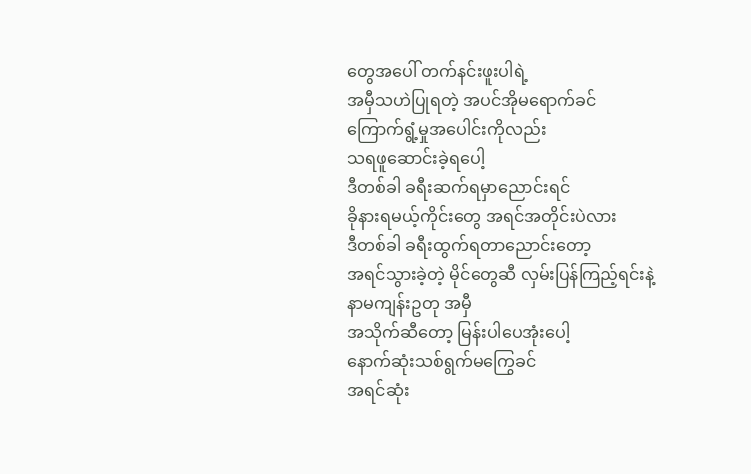တွေအပေါ် တက်နင်းဖူးပါရဲ့
အမှီသဟဲပြုရတဲ့ အပင်အိုမရောက်ခင်
ကြောက်ရွံ့မှုအပေါင်းကိုလည်း
သရဖူဆောင်းခဲ့ရပေါ့
ဒီတစ်ခါ ခရီးဆက်ရမှာညောင်းရင်
ခိုနားရမယ့်ကိုင်းတွေ အရင်အတိုင်းပဲလား
ဒီတစ်ခါ ခရီးထွက်ရတာညောင်းတော့
အရင်သွားခဲ့တဲ့ မိုင်တွေဆီ လှမ်းပြန်ကြည့်ရင်းနဲ့
နာမကျန်းဥတု အမှီ
အသိုက်ဆီတော့ မြန်းပါပေအုံးပေါ့
နောက်ဆုံးသစ်ရွက်မကြွေခင်
အရင်ဆုံး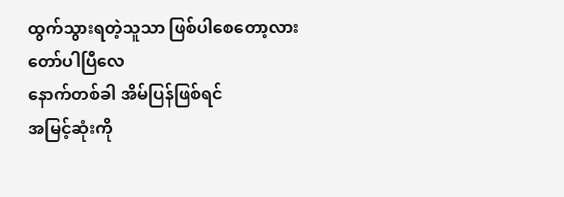ထွက်သွားရတဲ့သူသာ ဖြစ်ပါစေတော့လား
တော်ပါပြီလေ
နောက်တစ်ခါ အိမ်ပြန်ဖြစ်ရင်
အမြင့်ဆုံးကို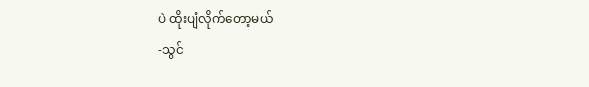ပဲ ထိုးပျံလိုက်တော့မယ်
-သွင်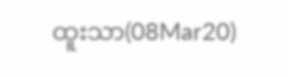ထူးသာ(08Mar20)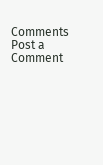Comments
Post a Comment